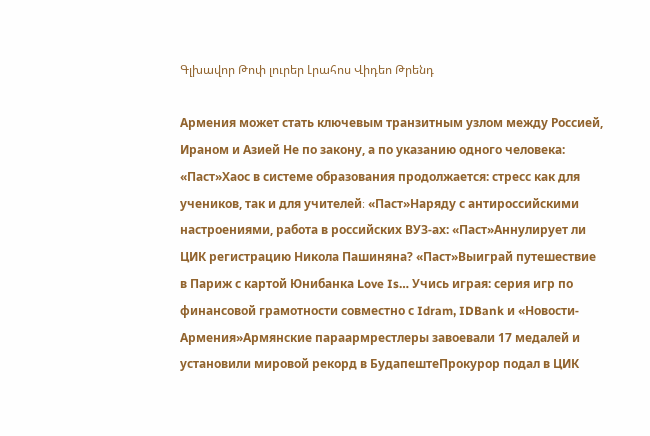Գլխավոր Թոփ լուրեր Լրահոս Վիդեո Թրենդ

Армения может стать ключевым транзитным узлом между Россией, Ираном и Азией Не по закону, а по указанию одного человека: «Паст»Хаос в системе образования продолжается: стресс как для учеников, так и для учителей։ «Паст»Наряду с антироссийскими настроениями, работа в российских ВУЗ-ах: «Паст»Аннулирует ли ЦИК регистрацию Никола Пашиняна? «Паст»Выиграй путешествие в Париж с картой Юнибанка Love Is… Учись играя: серия игр по финансовой грамотности совместно с Idram, IDBank и «Новости-Армения»Армянские параармрестлеры завоевали 17 медалей и установили мировой рекорд в БудапештеПрокурор подал в ЦИК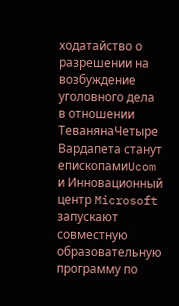ходатайство о разрешении на возбуждение уголовного дела в отношении ТеванянаЧетыре Вардапета станут епископамиUcom и Инновационный центр Microsoft запускают совместную образовательную программу по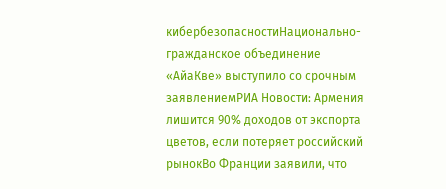кибербезопасностиНационально-гражданское объединение «АйаКве» выступило со срочным заявлениемРИА Новости: Армения лишится 90% доходов от экспорта цветов, если потеряет российский рынокВо Франции заявили, что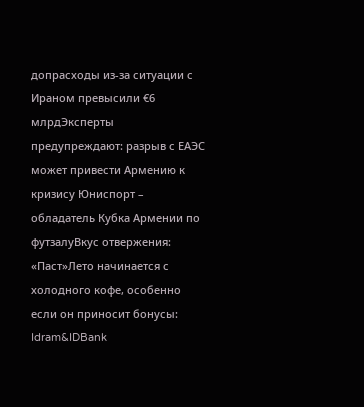допрасходы из-за ситуации с Ираном превысили €6 млрдЭксперты предупреждают: разрыв с ЕАЭС может привести Армению к кризису Юниспорт – обладатель Кубка Армении по футзалуВкус отвержения: «Паст»Лето начинается с холодного кофе, особенно если он приносит бонусы: Idram&IDBank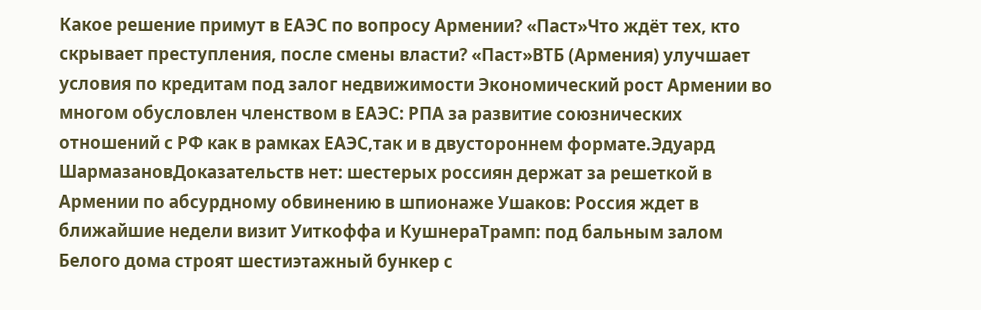Какое решение примут в ЕАЭС по вопросу Армении? «Паст»Что ждёт тех, кто скрывает преступления, после смены власти? «Паст»ВТБ (Армения) улучшает условия по кредитам под залог недвижимости Экономический рост Армении во многом обусловлен членством в ЕАЭС: РПА за развитие союзнических отношений с РФ как в рамках ЕАЭС,так и в двустороннем формате.Эдуард ШармазановДоказательств нет: шестерых россиян держат за решеткой в Армении по абсурдному обвинению в шпионаже Ушаков: Россия ждет в ближайшие недели визит Уиткоффа и КушнераТрамп: под бальным залом Белого дома строят шестиэтажный бункер с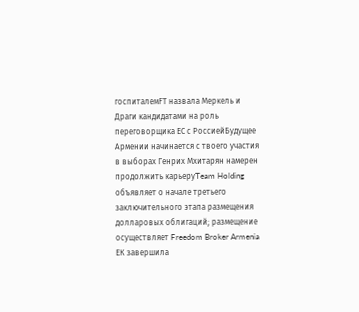госпиталемFT назвала Меркель и Драги кандидатами на роль переговорщика ЕС с РоссиейБудущее Армении начинается с твоего участия в выборах Генрих Мхитарян намерен продолжить карьеруTeam Holding объявляет о начале третьего заключительного этапа размещения долларовых облигаций; размещение осуществляет Freedom Broker Armenia ЕК завершила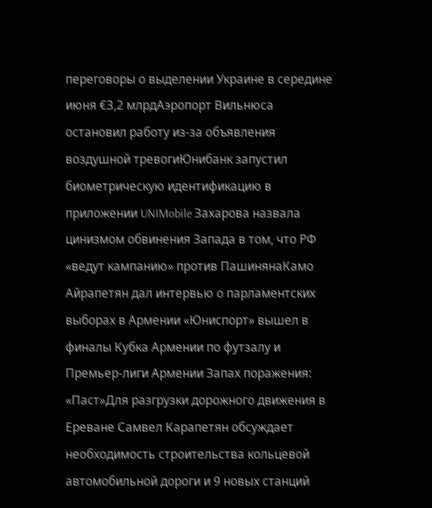переговоры о выделении Украине в середине июня €3,2 млрдАэропорт Вильнюса остановил работу из-за объявления воздушной тревогиЮнибанк запустил биометрическую идентификацию в приложении UNIMobile Захарова назвала цинизмом обвинения Запада в том, что РФ «ведут кампанию» против ПашинянаКамо Айрапетян дал интервью о парламентских выборах в Армении «Юниспорт» вышел в финалы Кубка Армении по футзалу и Премьер-лиги Армении Запах поражения: «Паст»Для разгрузки дорожного движения в Ереване Самвел Карапетян обсуждает необходимость строительства кольцевой автомобильной дороги и 9 новых станций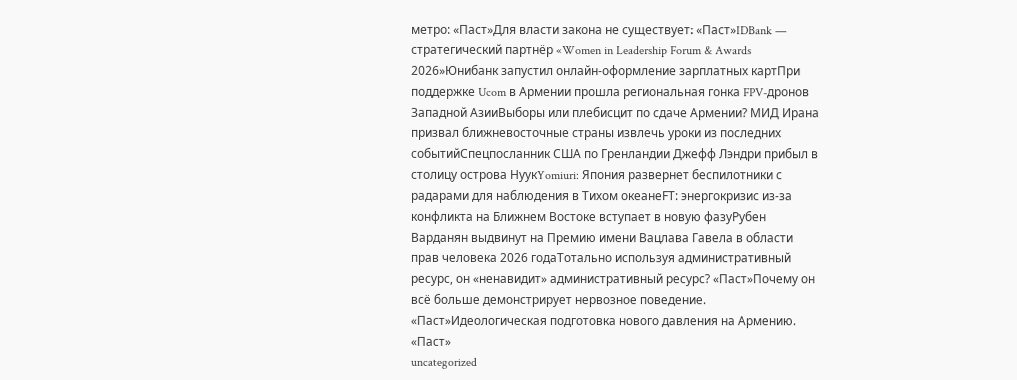метро: «Паст»Для власти закона не существует։ «Паст»IDBank — стратегический партнёр «Women in Leadership Forum & Awards 2026»Юнибанк запустил онлайн-оформление зарплатных картПри поддержке Ucom в Армении прошла региональная гонка FPV-дронов Западной АзииВыборы или плебисцит по сдаче Армении? МИД Ирана призвал ближневосточные страны извлечь уроки из последних событийСпецпосланник США по Гренландии Джефф Лэндри прибыл в столицу острова НуукYomiuri: Япония развернет беспилотники с радарами для наблюдения в Тихом океанеFT: энергокризис из-за конфликта на Ближнем Востоке вступает в новую фазуРубен Варданян выдвинут на Премию имени Вацлава Гавела в области прав человека 2026 годаТотально используя административный ресурс, он «ненавидит» административный ресурс? «Паст»Почему он всё больше демонстрирует нервозное поведение. «Паст»Идеологическая подготовка нового давления на Армению. «Паст»
uncategorized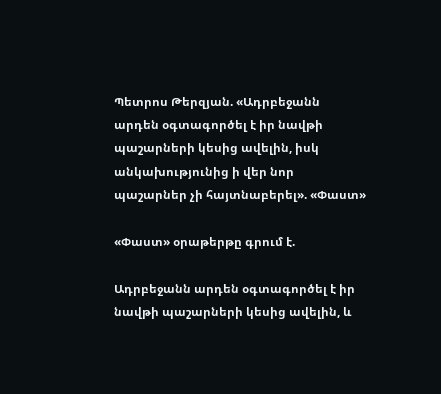Պետրոս Թերզյան. «Ադրբեջանն արդեն օգտագործել է իր նավթի պաշարների կեսից ավելին, իսկ անկախությունից ի վեր նոր պաշարներ չի հայտնաբերել». «Փաստ»

«Փաստ» օրաթերթը գրում է.

Ադրբեջանն արդեն օգտագործել է իր նավթի պաշարների կեսից ավելին, և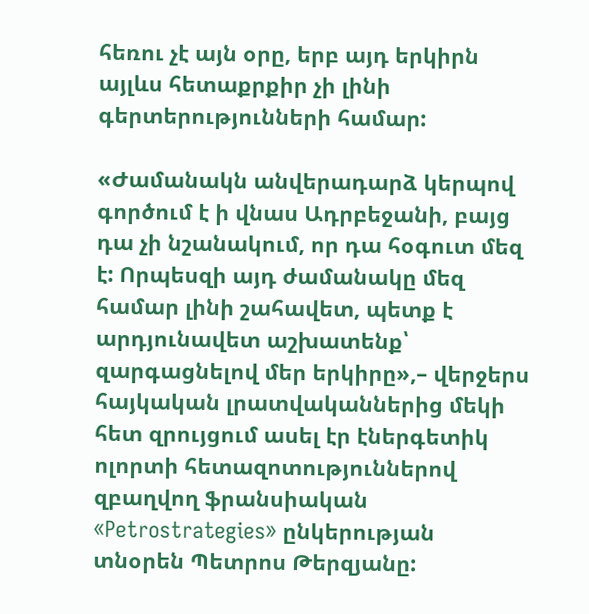հեռու չէ այն օրը, երբ այդ երկիրն այլևս հետաքրքիր չի լինի գերտերությունների համար:

«Ժամանակն անվերադարձ կերպով գործում է ի վնաս Ադրբեջանի, բայց դա չի նշանակում, որ դա հօգուտ մեզ է: Որպեսզի այդ ժամանակը մեզ համար լինի շահավետ, պետք է արդյունավետ աշխատենք՝ զարգացնելով մեր երկիրը»,– վերջերս հայկական լրատվականներից մեկի հետ զրույցում ասել էր էներգետիկ ոլորտի հետազոտություններով զբաղվող ֆրանսիական «Petrostrategies» ընկերության տնօրեն Պետրոս Թերզյանը: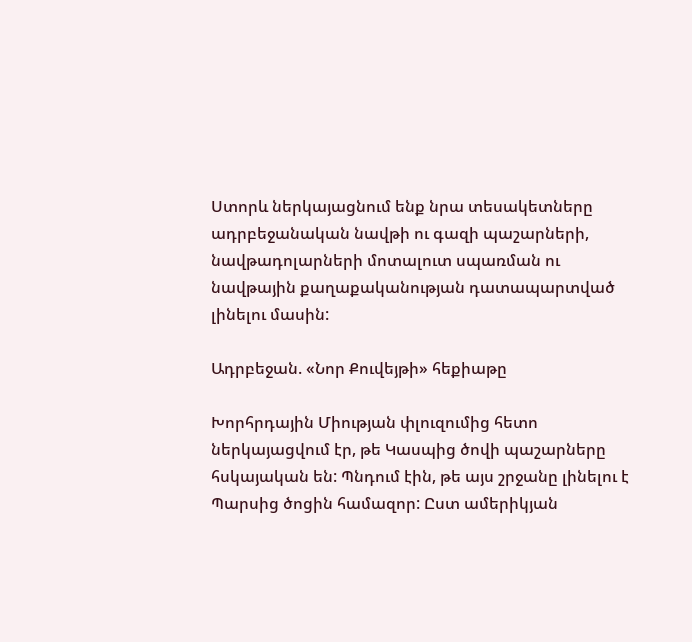Ստորև ներկայացնում ենք նրա տեսակետները ադրբեջանական նավթի ու գազի պաշարների, նավթադոլարների մոտալուտ սպառման ու նավթային քաղաքականության դատապարտված լինելու մասին:

Ադրբեջան. «Նոր Քուվեյթի» հեքիաթը

Խորհրդային Միության փլուզումից հետո ներկայացվում էր, թե Կասպից ծովի պաշարները հսկայական են: Պնդում էին, թե այս շրջանը լինելու է Պարսից ծոցին համազոր: Ըստ ամերիկյան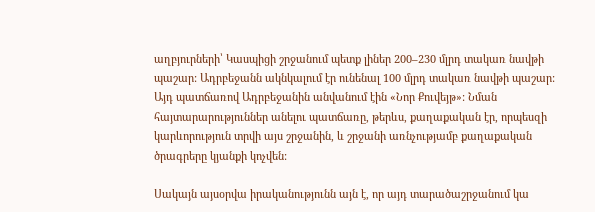աղբյուրների՝ Կասպիցի շրջանում պետք լիներ 200–230 մլրդ տակառ նավթի պաշար: Ադրբեջանն ակնկալում էր ունենալ 100 մլրդ տակառ նավթի պաշար: Այդ պատճառով Ադրբեջանին անվանում էին «Նոր Քուվեյթ»: Նման հայտարարություններ անելու պատճառը, թերևս, քաղաքական էր, որպեսզի կարևորություն տրվի այս շրջանին, և շրջանի առնչությամբ քաղաքական ծրագրերը կյանքի կոչվեն:

Սակայն այսօրվա իրականությունն այն է, որ այդ տարածաշրջանում կա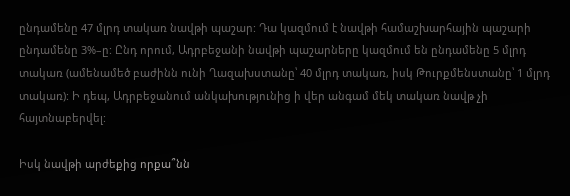ընդամենը 47 մլրդ տակառ նավթի պաշար: Դա կազմում է նավթի համաշխարհային պաշարի ընդամենը 3%–ը: Ընդ որում, Ադրբեջանի նավթի պաշարները կազմում են ընդամենը 5 մլրդ տակառ (ամենամեծ բաժինն ունի Ղազախստանը՝ 40 մլրդ տակառ, իսկ Թուրքմենստանը՝ 1 մլրդ տակառ): Ի դեպ, Ադրբեջանում անկախությունից ի վեր անգամ մեկ տակառ նավթ չի հայտնաբերվել:

Իսկ նավթի արժեքից որքա՞նն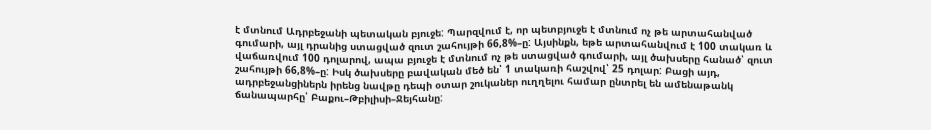է մտնում Ադրբեջանի պետական բյուջե: Պարզվում է, որ պետբյուջե է մտնում ոչ թե արտահանված գումարի, այլ դրանից ստացված զուտ շահույթի 66,8%–ը: Այսինքն, եթե արտահանվում է 100 տակառ և վաճառվում 100 դոլարով, ապա բյուջե է մտնում ոչ թե ստացված գումարի, այլ ծախսերը հանած՝ զուտ շահույթի 66,8%–ը: Իսկ ծախսերը բավական մեծ են՝ 1 տակառի հաշվով՝ 25 դոլար: Բացի այդ, ադրբեջանցիներն իրենց նավթը դեպի օտար շուկաներ ուղղելու համար ընտրել են ամենաթանկ ճանապարհը՝ Բաքու–Թբիլիսի–Ջեյհանը: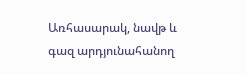Առհասարակ, նավթ և գազ արդյունահանող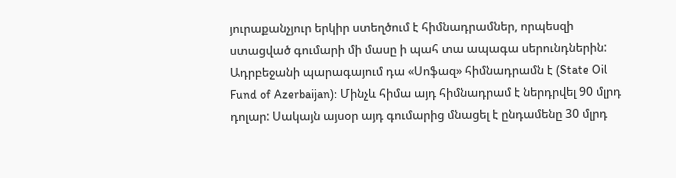յուրաքանչյուր երկիր ստեղծում է հիմնադրամներ, որպեսզի ստացված գումարի մի մասը ի պահ տա ապագա սերունդներին: Ադրբեջանի պարագայում դա «Սոֆազ» հիմնադրամն է (State Oil Fund of Azerbaijan): Մինչև հիմա այդ հիմնադրամ է ներդրվել 90 մլրդ դոլար: Սակայն այսօր այդ գումարից մնացել է ընդամենը 30 մլրդ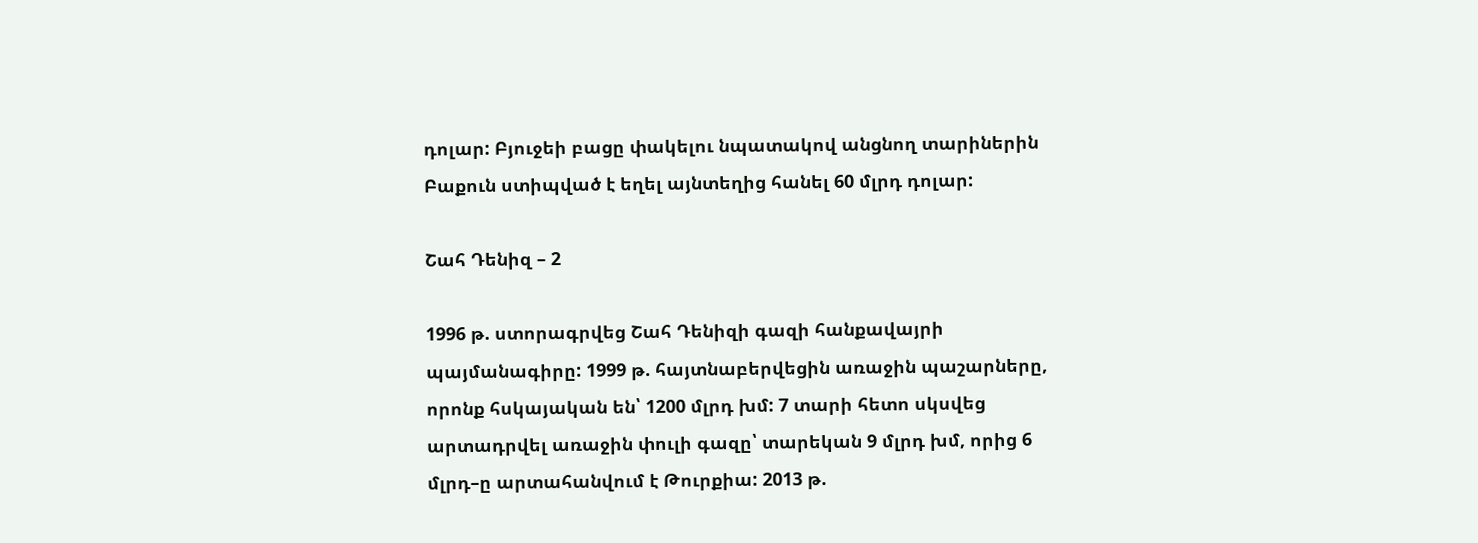դոլար: Բյուջեի բացը փակելու նպատակով անցնող տարիներին Բաքուն ստիպված է եղել այնտեղից հանել 60 մլրդ դոլար:

Շահ Դենիզ – 2

1996 թ. ստորագրվեց Շահ Դենիզի գազի հանքավայրի պայմանագիրը: 1999 թ. հայտնաբերվեցին առաջին պաշարները, որոնք հսկայական են՝ 1200 մլրդ խմ: 7 տարի հետո սկսվեց արտադրվել առաջին փուլի գազը՝ տարեկան 9 մլրդ խմ, որից 6 մլրդ–ը արտահանվում է Թուրքիա: 2013 թ.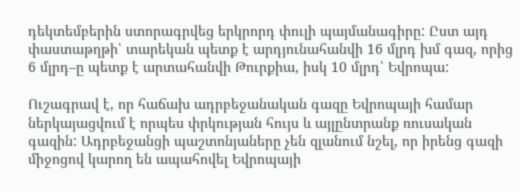դեկտեմբերին ստորագրվեց երկրորդ փուլի պայմանագիրը: Ըստ այդ փաստաթղթի՝ տարեկան պետք է արդյունահանվի 16 մլրդ խմ գազ, որից 6 մլրդ–ը պետք է արտահանվի Թուրքիա, իսկ 10 մլրդ՝ Եվրոպա:

Ուշագրավ է, որ հաճախ ադրբեջանական գազը Եվրոպայի համար ներկայացվում է որպես փրկության հույս և այլընտրանք ռուսական գազին: Ադրբեջանցի պաշտոնյաները չեն զլանում նշել, որ իրենց գազի միջոցով կարող են ապահովել Եվրոպայի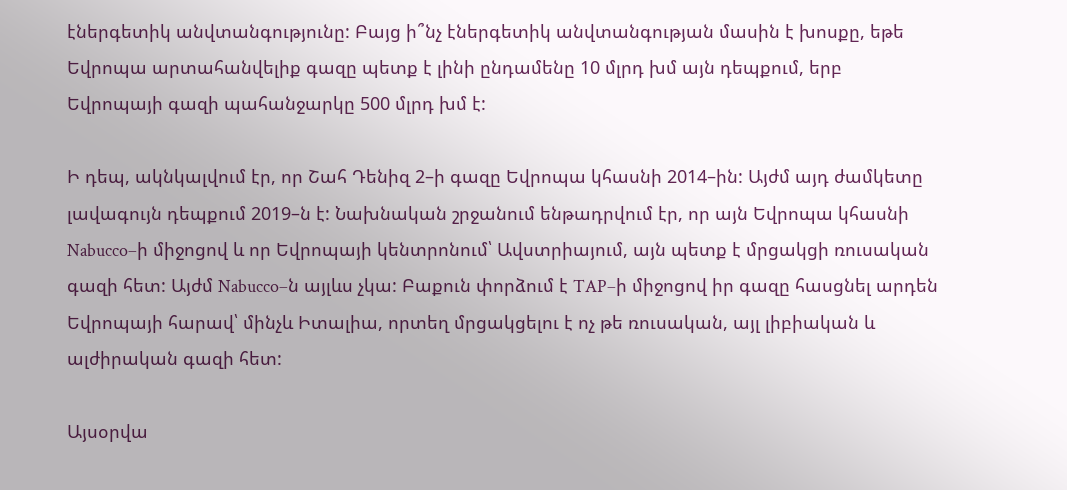էներգետիկ անվտանգությունը: Բայց ի՞նչ էներգետիկ անվտանգության մասին է խոսքը, եթե Եվրոպա արտահանվելիք գազը պետք է լինի ընդամենը 10 մլրդ խմ այն դեպքում, երբ Եվրոպայի գազի պահանջարկը 500 մլրդ խմ է:

Ի դեպ, ակնկալվում էր, որ Շահ Դենիզ 2–ի գազը Եվրոպա կհասնի 2014–ին: Այժմ այդ ժամկետը լավագույն դեպքում 2019–ն է: Նախնական շրջանում ենթադրվում էր, որ այն Եվրոպա կհասնի Nabucco–ի միջոցով և որ Եվրոպայի կենտրոնում՝ Ավստրիայում, այն պետք է մրցակցի ռուսական գազի հետ: Այժմ Nabucco–ն այլևս չկա: Բաքուն փորձում է TAP–ի միջոցով իր գազը հասցնել արդեն Եվրոպայի հարավ՝ մինչև Իտալիա, որտեղ մրցակցելու է ոչ թե ռուսական, այլ լիբիական և ալժիրական գազի հետ:

Այսօրվա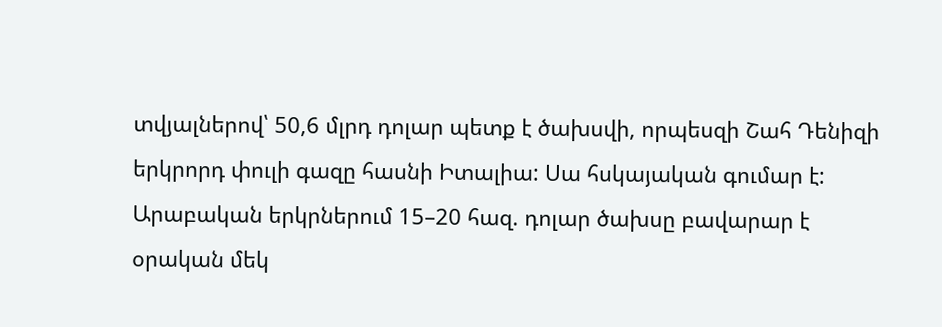տվյալներով՝ 50,6 մլրդ դոլար պետք է ծախսվի, որպեսզի Շահ Դենիզի երկրորդ փուլի գազը հասնի Իտալիա: Սա հսկայական գումար է: Արաբական երկրներում 15–20 հազ. դոլար ծախսը բավարար է օրական մեկ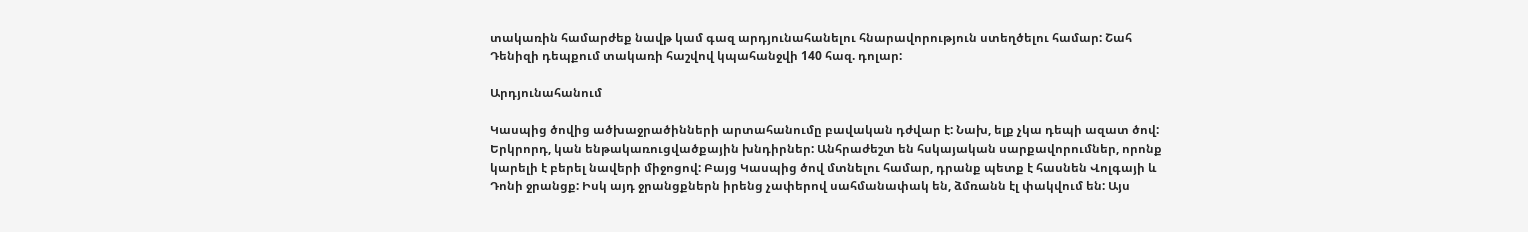տակառին համարժեք նավթ կամ գազ արդյունահանելու հնարավորություն ստեղծելու համար: Շահ Դենիզի դեպքում տակառի հաշվով կպահանջվի 140 հազ. դոլար:

Արդյունահանում

Կասպից ծովից ածխաջրածինների արտահանումը բավական դժվար է: Նախ, ելք չկա դեպի ազատ ծով: Երկրորդ, կան ենթակառուցվածքային խնդիրներ: Անհրաժեշտ են հսկայական սարքավորումներ, որոնք կարելի է բերել նավերի միջոցով: Բայց Կասպից ծով մտնելու համար, դրանք պետք է հասնեն Վոլգայի և Դոնի ջրանցք: Իսկ այդ ջրանցքներն իրենց չափերով սահմանափակ են, ձմռանն էլ փակվում են: Այս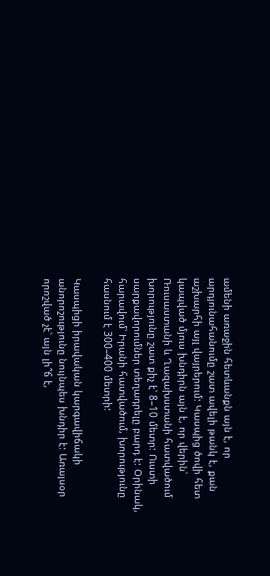ամենի առաջին հետևանքն այն է, որ արդյունահանումը շատ ավելի թանկ է, քան աշխարհի այլ վայրերում: Կասպից ծովի հետ կապված մյուս խնդիրն այն է, որ վերին՝ Ռուսաստանի և Ղազախստանի հատվածում խորությունը շատ քիչ է՝ 8–10 մետր: Ուստի սարքավորումներ տեղադրելը բարդ է: Օրինակ, հարավում՝ Իրանի հատվածում, խորությունը հասնում է 300–400 մետրի:

Կասպիցի իրավական կարգավիճակի անորոշությունը նույնպես խնդիր է: Առայսօր որոշված չէ՝ այն լի՞ճ է,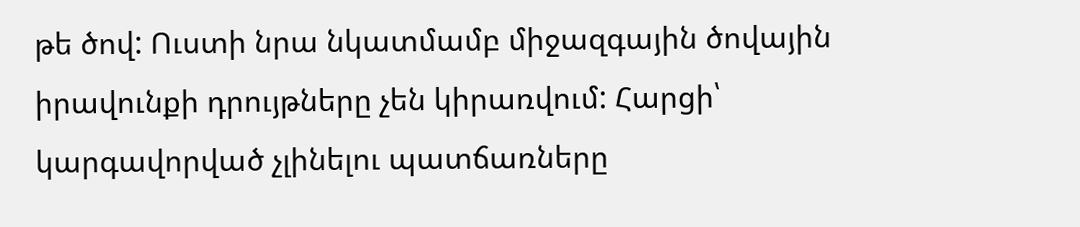թե ծով: Ուստի նրա նկատմամբ միջազգային ծովային իրավունքի դրույթները չեն կիրառվում: Հարցի՝ կարգավորված չլինելու պատճառները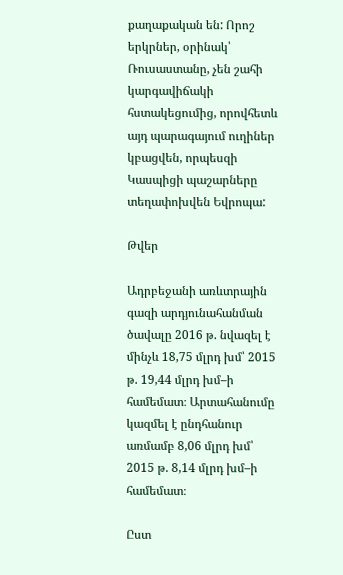քաղաքական են: Որոշ երկրներ, օրինակ՝ Ռուսաստանը, չեն շահի կարգավիճակի հստակեցումից, որովհետև այդ պարագայում ուղիներ կբացվեն, որպեսզի Կասպիցի պաշարները տեղափոխվեն Եվրոպա:

Թվեր

Ադրբեջանի առևտրային գազի արդյունահանման ծավալը 2016 թ. նվազել է մինչև 18,75 մլրդ խմ՝ 2015 թ. 19,44 մլրդ խմ–ի համեմատ։ Արտահանումը կազմել է ընդհանուր առմամբ 8,06 մլրդ խմ՝ 2015 թ. 8,14 մլրդ խմ–ի համեմատ։

Ըստ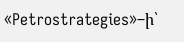«Petrostrategies»–ի՝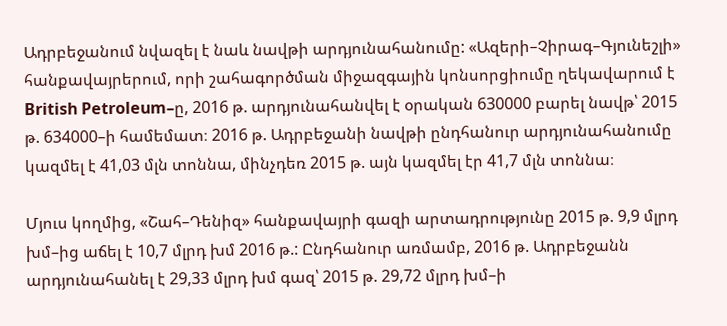Ադրբեջանում նվազել է նաև նավթի արդյունահանումը: «Ազերի–Չիրագ–Գյունեշլի» հանքավայրերում, որի շահագործման միջազգային կոնսորցիումը ղեկավարում է British Petroleum–ը, 2016 թ. արդյունահանվել է օրական 630000 բարել նավթ՝ 2015 թ. 634000–ի համեմատ։ 2016 թ. Ադրբեջանի նավթի ընդհանուր արդյունահանումը կազմել է 41,03 մլն տոննա, մինչդեռ 2015 թ. այն կազմել էր 41,7 մլն տոննա։

Մյուս կողմից, «Շահ–Դենիզ» հանքավայրի գազի արտադրությունը 2015 թ. 9,9 մլրդ խմ–ից աճել է 10,7 մլրդ խմ 2016 թ.: Ընդհանուր առմամբ, 2016 թ. Ադրբեջանն արդյունահանել է 29,33 մլրդ խմ գազ՝ 2015 թ. 29,72 մլրդ խմ–ի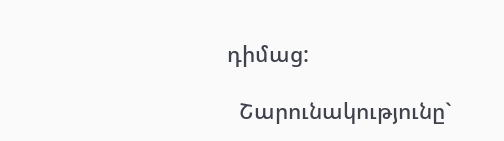դիմաց:

  Շարունակությունը`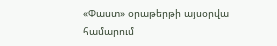«Փաստ» օրաթերթի այսօրվա համարում